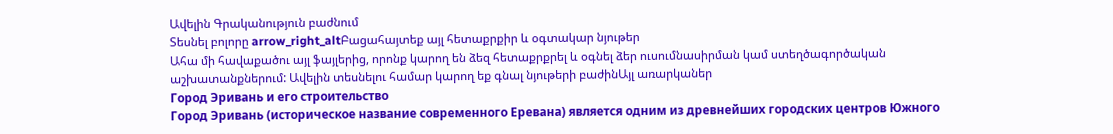Ավելին Գրականություն բաժնում
Տեսնել բոլորը arrow_right_altԲացահայտեք այլ հետաքրքիր և օգտակար նյութեր
Ահա մի հավաքածու այլ ֆայլերից, որոնք կարող են ձեզ հետաքրքրել և օգնել ձեր ուսումնասիրման կամ ստեղծագործական աշխատանքներում: Ավելին տեսնելու համար կարող եք գնալ նյութերի բաժինԱյլ առարկաներ
Город Эривань и его строительство
Город Эривань (историческое название современного Еревана) является одним из древнейших городских центров Южного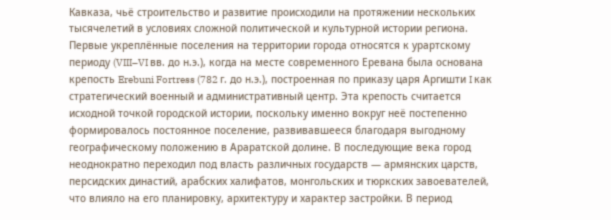Кавказа, чьё строительство и развитие происходили на протяжении нескольких тысячелетий в условиях сложной политической и культурной истории региона. Первые укреплённые поселения на территории города относятся к урартскому периоду (VIII–VI вв. до н.э.), когда на месте современного Еревана была основана крепость Erebuni Fortress (782 г. до н.э.), построенная по приказу царя Аргишти I как стратегический военный и административный центр. Эта крепость считается исходной точкой городской истории, поскольку именно вокруг неё постепенно формировалось постоянное поселение, развивавшееся благодаря выгодному географическому положению в Араратской долине. В последующие века город неоднократно переходил под власть различных государств — армянских царств, персидских династий, арабских халифатов, монгольских и тюркских завоевателей, что влияло на его планировку, архитектуру и характер застройки. В период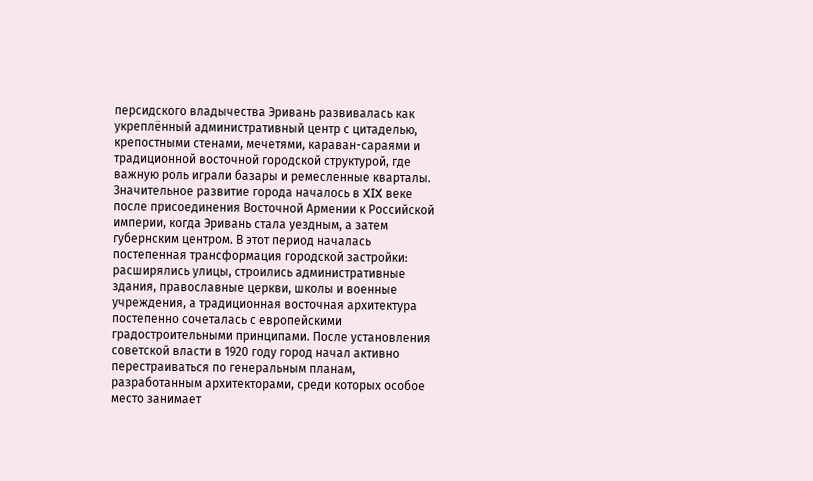персидского владычества Эривань развивалась как укреплённый административный центр с цитаделью, крепостными стенами, мечетями, караван-сараями и традиционной восточной городской структурой, где важную роль играли базары и ремесленные кварталы. Значительное развитие города началось в XIX веке после присоединения Восточной Армении к Российской империи, когда Эривань стала уездным, а затем губернским центром. В этот период началась постепенная трансформация городской застройки: расширялись улицы, строились административные здания, православные церкви, школы и военные учреждения, а традиционная восточная архитектура постепенно сочеталась с европейскими градостроительными принципами. После установления советской власти в 1920 году город начал активно перестраиваться по генеральным планам, разработанным архитекторами, среди которых особое место занимает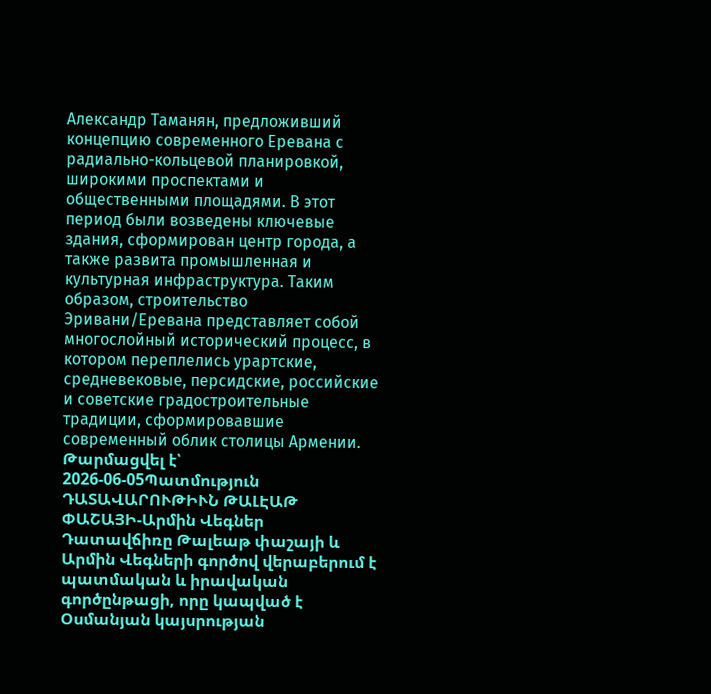Александр Таманян, предложивший концепцию современного Еревана с радиально-кольцевой планировкой, широкими проспектами и общественными площадями. В этот период были возведены ключевые здания, сформирован центр города, а также развита промышленная и культурная инфраструктура. Таким образом, строительство Эривани/Еревана представляет собой многослойный исторический процесс, в котором переплелись урартские, средневековые, персидские, российские и советские градостроительные традиции, сформировавшие современный облик столицы Армении.
Թարմացվել է՝ 2026-06-05Պատմություն
ԴԱՏԱՎԱՐՈՒԹԻՒՆ ԹԱԼԷԱԹ ՓԱՇԱՅԻ-Արմին Վեգներ
Դատավճիռը Թալեաթ փաշայի և Արմին Վեգների գործով վերաբերում է պատմական և իրավական գործընթացի, որը կապված է Օսմանյան կայսրության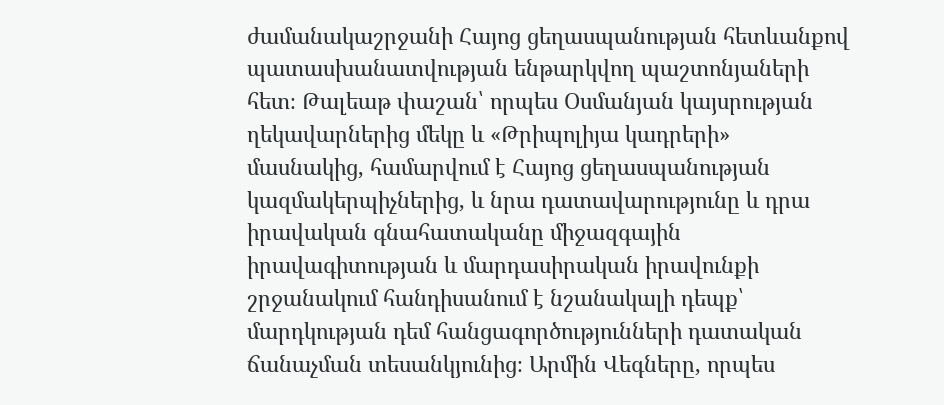ժամանակաշրջանի Հայոց ցեղասպանության հետևանքով պատասխանատվության ենթարկվող պաշտոնյաների հետ։ Թալեաթ փաշան՝ որպես Օսմանյան կայսրության ղեկավարներից մեկը և «Թրիպոլիյա կադրերի» մասնակից, համարվում է Հայոց ցեղասպանության կազմակերպիչներից, և նրա դատավարությունը և դրա իրավական գնահատականը միջազգային իրավագիտության և մարդասիրական իրավունքի շրջանակում հանդիսանում է նշանակալի դեպք՝ մարդկության դեմ հանցագործությունների դատական ճանաչման տեսանկյունից։ Արմին Վեգները, որպես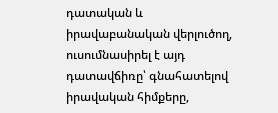դատական և իրավաբանական վերլուծող, ուսումնասիրել է այդ դատավճիռը՝ գնահատելով իրավական հիմքերը,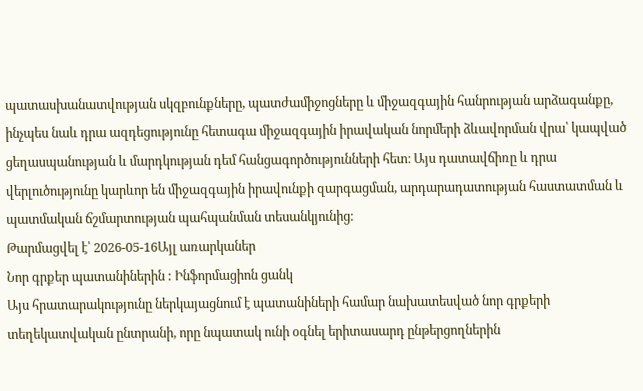պատասխանատվության սկզբունքները, պատժամիջոցները և միջազգային հանրության արձագանքը, ինչպես նաև դրա ազդեցությունը հետագա միջազգային իրավական նորմերի ձևավորման վրա՝ կապված ցեղասպանության և մարդկության դեմ հանցագործությունների հետ։ Այս դատավճիռը և դրա վերլուծությունը կարևոր են միջազգային իրավունքի զարգացման, արդարադատության հաստատման և պատմական ճշմարտության պահպանման տեսանկյունից։
Թարմացվել է՝ 2026-05-16Այլ առարկաներ
Նոր գրքեր պատանիներին : Ինֆորմացիոն ցանկ
Այս հրատարակությունը ներկայացնում է պատանիների համար նախատեսված նոր գրքերի տեղեկատվական ընտրանի, որը նպատակ ունի օգնել երիտասարդ ընթերցողներին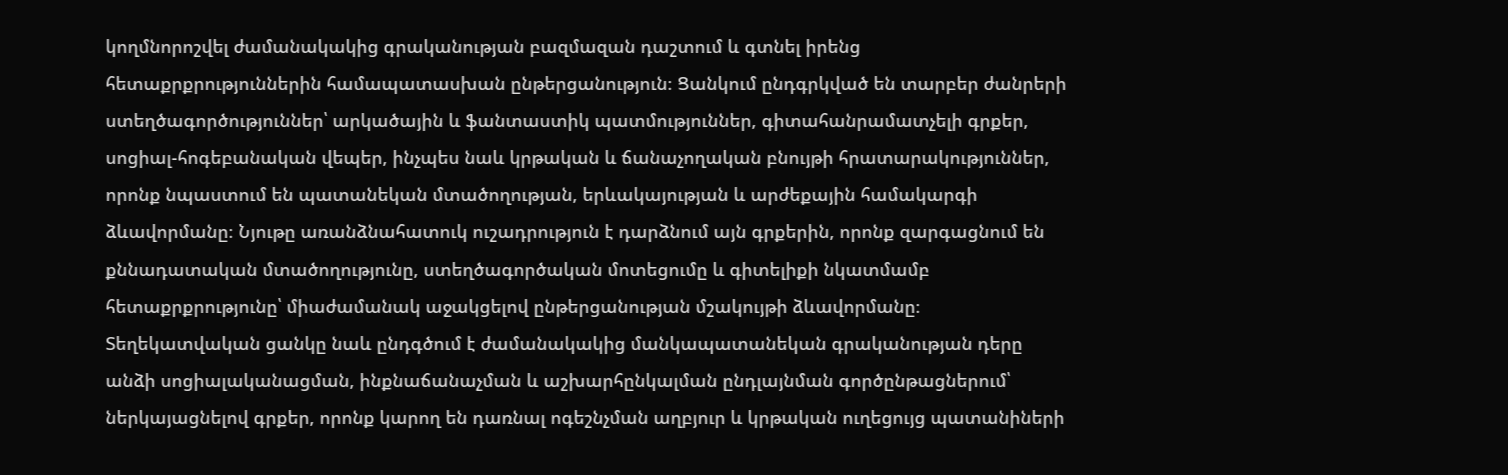կողմնորոշվել ժամանակակից գրականության բազմազան դաշտում և գտնել իրենց հետաքրքրություններին համապատասխան ընթերցանություն։ Ցանկում ընդգրկված են տարբեր ժանրերի ստեղծագործություններ՝ արկածային և ֆանտաստիկ պատմություններ, գիտահանրամատչելի գրքեր, սոցիալ-հոգեբանական վեպեր, ինչպես նաև կրթական և ճանաչողական բնույթի հրատարակություններ, որոնք նպաստում են պատանեկան մտածողության, երևակայության և արժեքային համակարգի ձևավորմանը։ Նյութը առանձնահատուկ ուշադրություն է դարձնում այն գրքերին, որոնք զարգացնում են քննադատական մտածողությունը, ստեղծագործական մոտեցումը և գիտելիքի նկատմամբ հետաքրքրությունը՝ միաժամանակ աջակցելով ընթերցանության մշակույթի ձևավորմանը։ Տեղեկատվական ցանկը նաև ընդգծում է ժամանակակից մանկապատանեկան գրականության դերը անձի սոցիալականացման, ինքնաճանաչման և աշխարհընկալման ընդլայնման գործընթացներում՝ ներկայացնելով գրքեր, որոնք կարող են դառնալ ոգեշնչման աղբյուր և կրթական ուղեցույց պատանիների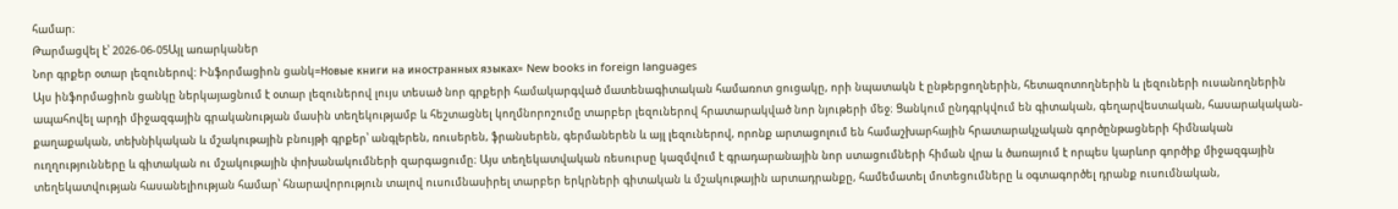համար։
Թարմացվել է՝ 2026-06-05Այլ առարկաներ
Նոր գրքեր օտար լեզուներով: Ինֆորմացիոն ցանկ=Новые книги на иностранных языках= New books in foreign languages
Այս ինֆորմացիոն ցանկը ներկայացնում է օտար լեզուներով լույս տեսած նոր գրքերի համակարգված մատենագիտական համառոտ ցուցակը, որի նպատակն է ընթերցողներին, հետազոտողներին և լեզուների ուսանողներին ապահովել արդի միջազգային գրականության մասին տեղեկությամբ և հեշտացնել կողմնորոշումը տարբեր լեզուներով հրատարակված նոր նյութերի մեջ։ Ցանկում ընդգրկվում են գիտական, գեղարվեստական, հասարակական-քաղաքական, տեխնիկական և մշակութային բնույթի գրքեր՝ անգլերեն, ռուսերեն, ֆրանսերեն, գերմաներեն և այլ լեզուներով, որոնք արտացոլում են համաշխարհային հրատարակչական գործընթացների հիմնական ուղղությունները և գիտական ու մշակութային փոխանակումների զարգացումը։ Այս տեղեկատվական ռեսուրսը կազմվում է գրադարանային նոր ստացումների հիման վրա և ծառայում է որպես կարևոր գործիք միջազգային տեղեկատվության հասանելիության համար՝ հնարավորություն տալով ուսումնասիրել տարբեր երկրների գիտական և մշակութային արտադրանքը, համեմատել մոտեցումները և օգտագործել դրանք ուսումնական,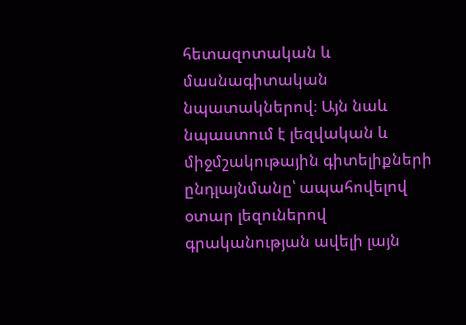հետազոտական և մասնագիտական նպատակներով։ Այն նաև նպաստում է լեզվական և միջմշակութային գիտելիքների ընդլայնմանը՝ ապահովելով օտար լեզուներով գրականության ավելի լայն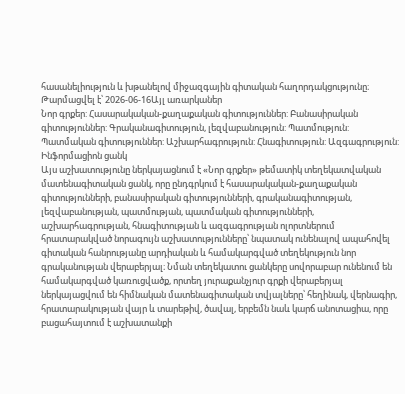հասանելիություն և խթանելով միջազգային գիտական հաղորդակցությունը։
Թարմացվել է՝ 2026-06-16Այլ առարկաներ
Նոր գրքեր: Հասարակական-քաղաքական գիտություններ: Բանասիրական գիտություններ: Գրականագիտություն, լեզվաբանություն: Պատմություն: Պատմական գիտություններ: Աշխարհագրություն: Հնագիտություն: Ազգագրություն: Ինֆորմացիոն ցանկ
Այս աշխատությունը ներկայացնում է «Նոր գրքեր» թեմատիկ տեղեկատվական մատենագիտական ցանկ, որը ընդգրկում է հասարակական-քաղաքական գիտությունների, բանասիրական գիտությունների, գրականագիտության, լեզվաբանության, պատմության, պատմական գիտությունների, աշխարհագրության, հնագիտության և ազգագրության ոլորտներում հրատարակված նորագույն աշխատությունները՝ նպատակ ունենալով ապահովել գիտական հանրությանը արդիական և համակարգված տեղեկություն նոր գրականության վերաբերյալ։ Նման տեղեկատու ցանկերը սովորաբար ունենում են համակարգված կառուցվածք, որտեղ յուրաքանչյուր գրքի վերաբերյալ ներկայացվում են հիմնական մատենագիտական տվյալները՝ հեղինակ, վերնագիր, հրատարակության վայր և տարեթիվ, ծավալ, երբեմն նաև կարճ անոտացիա, որը բացահայտում է աշխատանքի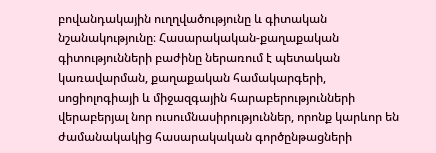բովանդակային ուղղվածությունը և գիտական նշանակությունը։ Հասարակական-քաղաքական գիտությունների բաժինը ներառում է պետական կառավարման, քաղաքական համակարգերի, սոցիոլոգիայի և միջազգային հարաբերությունների վերաբերյալ նոր ուսումնասիրություններ, որոնք կարևոր են ժամանակակից հասարակական գործընթացների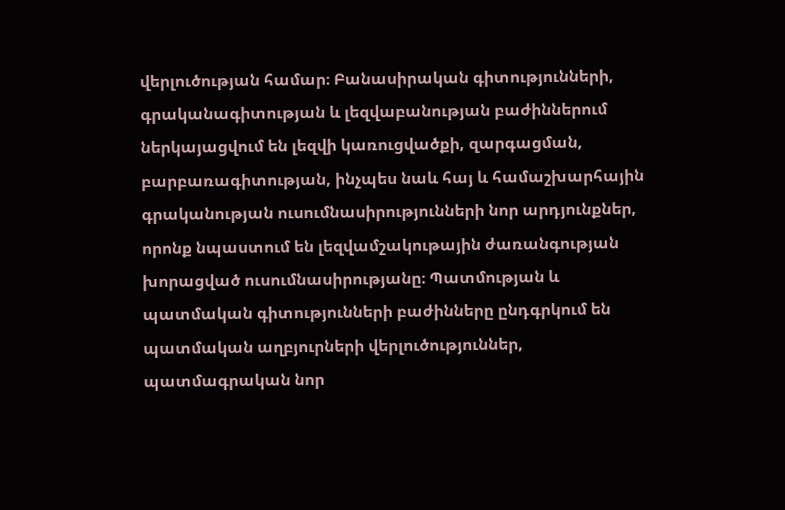վերլուծության համար։ Բանասիրական գիտությունների, գրականագիտության և լեզվաբանության բաժիններում ներկայացվում են լեզվի կառուցվածքի, զարգացման, բարբառագիտության, ինչպես նաև հայ և համաշխարհային գրականության ուսումնասիրությունների նոր արդյունքներ, որոնք նպաստում են լեզվամշակութային ժառանգության խորացված ուսումնասիրությանը։ Պատմության և պատմական գիտությունների բաժինները ընդգրկում են պատմական աղբյուրների վերլուծություններ, պատմագրական նոր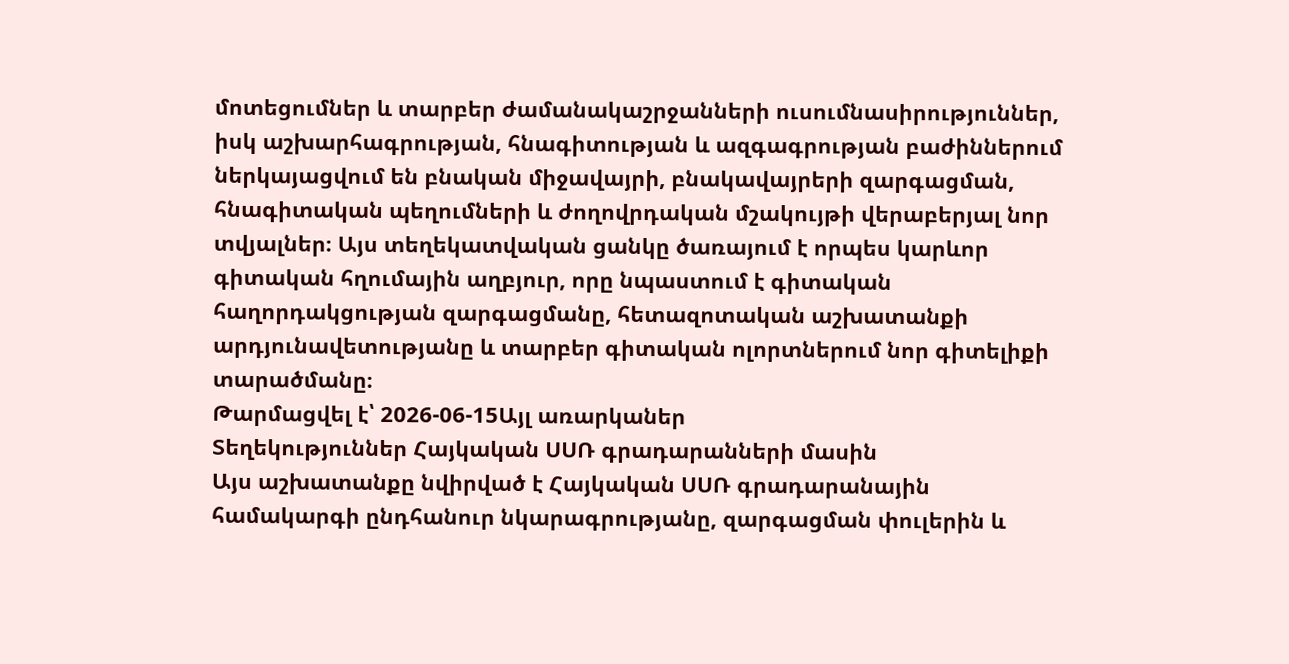մոտեցումներ և տարբեր ժամանակաշրջանների ուսումնասիրություններ, իսկ աշխարհագրության, հնագիտության և ազգագրության բաժիններում ներկայացվում են բնական միջավայրի, բնակավայրերի զարգացման, հնագիտական պեղումների և ժողովրդական մշակույթի վերաբերյալ նոր տվյալներ։ Այս տեղեկատվական ցանկը ծառայում է որպես կարևոր գիտական հղումային աղբյուր, որը նպաստում է գիտական հաղորդակցության զարգացմանը, հետազոտական աշխատանքի արդյունավետությանը և տարբեր գիտական ոլորտներում նոր գիտելիքի տարածմանը։
Թարմացվել է՝ 2026-06-15Այլ առարկաներ
Տեղեկություններ Հայկական ՍՍՌ գրադարանների մասին
Այս աշխատանքը նվիրված է Հայկական ՍՍՌ գրադարանային համակարգի ընդհանուր նկարագրությանը, զարգացման փուլերին և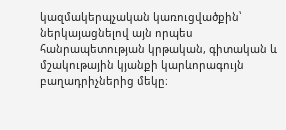կազմակերպչական կառուցվածքին՝ ներկայացնելով այն որպես հանրապետության կրթական, գիտական և մշակութային կյանքի կարևորագույն բաղադրիչներից մեկը։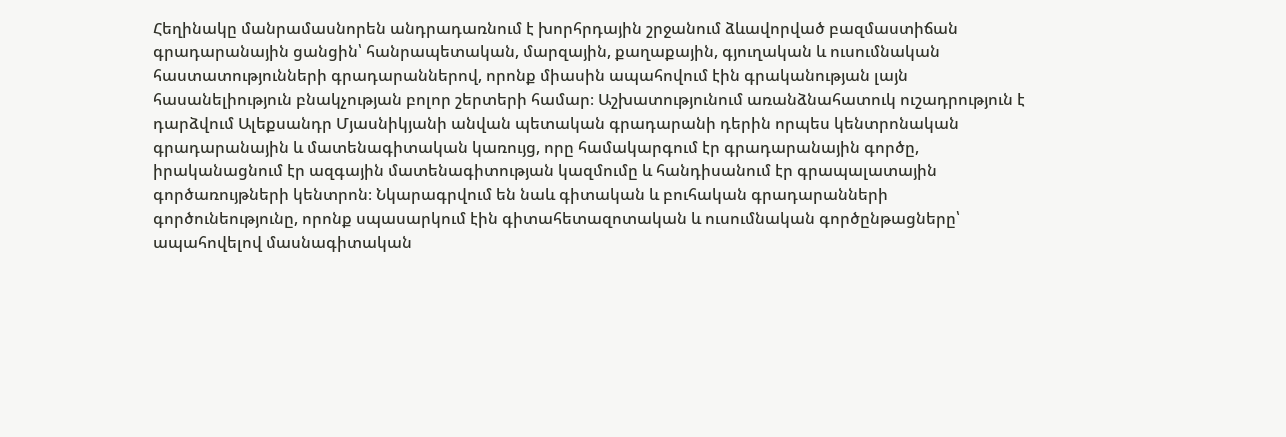Հեղինակը մանրամասնորեն անդրադառնում է խորհրդային շրջանում ձևավորված բազմաստիճան գրադարանային ցանցին՝ հանրապետական, մարզային, քաղաքային, գյուղական և ուսումնական հաստատությունների գրադարաններով, որոնք միասին ապահովում էին գրականության լայն հասանելիություն բնակչության բոլոր շերտերի համար։ Աշխատությունում առանձնահատուկ ուշադրություն է դարձվում Ալեքսանդր Մյասնիկյանի անվան պետական գրադարանի դերին որպես կենտրոնական գրադարանային և մատենագիտական կառույց, որը համակարգում էր գրադարանային գործը, իրականացնում էր ազգային մատենագիտության կազմումը և հանդիսանում էր գրապալատային գործառույթների կենտրոն։ Նկարագրվում են նաև գիտական և բուհական գրադարանների գործունեությունը, որոնք սպասարկում էին գիտահետազոտական և ուսումնական գործընթացները՝ ապահովելով մասնագիտական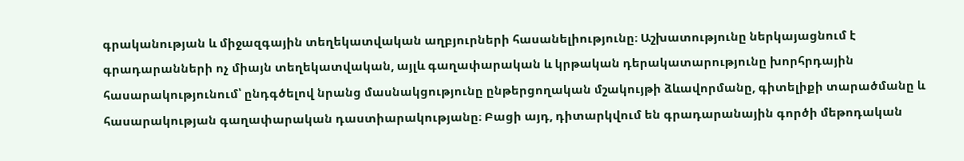գրականության և միջազգային տեղեկատվական աղբյուրների հասանելիությունը։ Աշխատությունը ներկայացնում է գրադարանների ոչ միայն տեղեկատվական, այլև գաղափարական և կրթական դերակատարությունը խորհրդային հասարակությունում՝ ընդգծելով նրանց մասնակցությունը ընթերցողական մշակույթի ձևավորմանը, գիտելիքի տարածմանը և հասարակության գաղափարական դաստիարակությանը։ Բացի այդ, դիտարկվում են գրադարանային գործի մեթոդական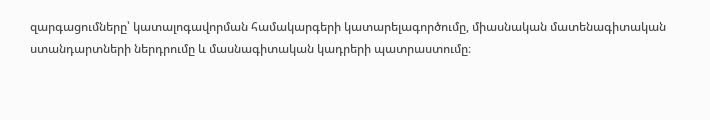զարգացումները՝ կատալոգավորման համակարգերի կատարելագործումը, միասնական մատենագիտական ստանդարտների ներդրումը և մասնագիտական կադրերի պատրաստումը։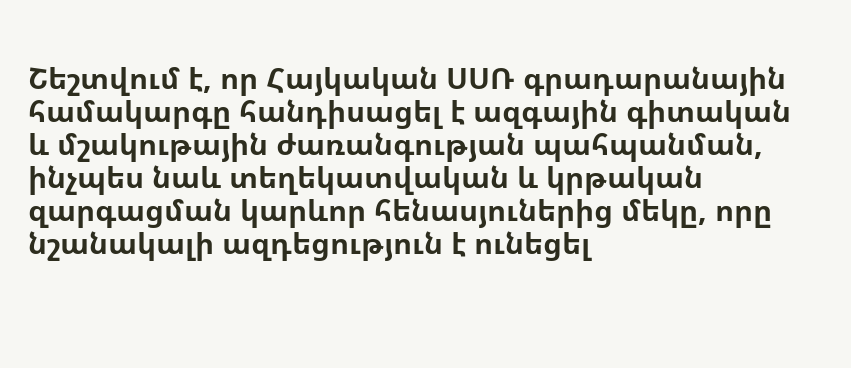Շեշտվում է, որ Հայկական ՍՍՌ գրադարանային համակարգը հանդիսացել է ազգային գիտական և մշակութային ժառանգության պահպանման, ինչպես նաև տեղեկատվական և կրթական զարգացման կարևոր հենասյուներից մեկը, որը նշանակալի ազդեցություն է ունեցել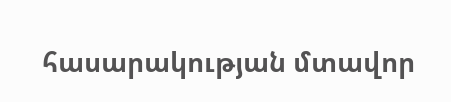հասարակության մտավոր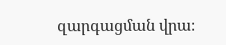զարգացման վրա։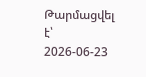Թարմացվել է՝ 2026-06-23